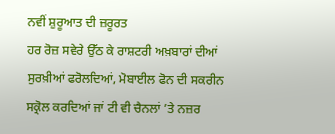ਨਵੀਂ ਸ਼ੁਰੂਆਤ ਦੀ ਜ਼ਰੂਰਤ
ਹਰ ਰੋਜ਼ ਸਵੇਰੇ ਉੱਠ ਕੇ ਰਾਸ਼ਟਰੀ ਅਖ਼ਬਾਰਾਂ ਦੀਆਂ ਸੁਰਖ਼ੀਆਂ ਫਰੋਲਦਿਆਂ, ਮੋਬਾਈਲ ਫੋਨ ਦੀ ਸਕਰੀਨ ਸਕ੍ਰੋਲ ਕਰਦਿਆਂ ਜਾਂ ਟੀ ਵੀ ਚੈਨਲਾਂ ’ਤੇ ਨਜ਼ਰ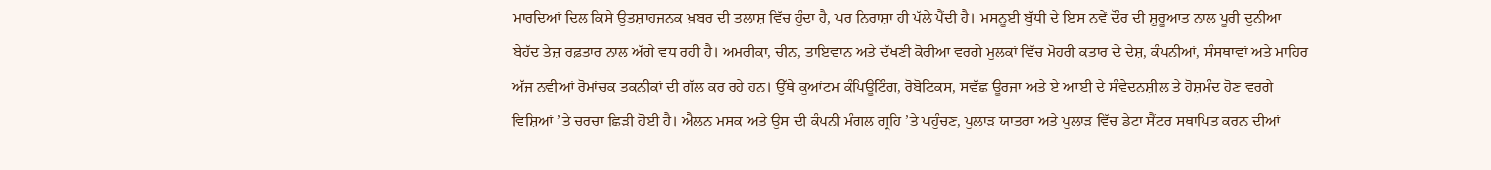ਮਾਰਦਿਆਂ ਦਿਲ ਕਿਸੇ ਉਤਸ਼ਾਹਜਨਕ ਖ਼ਬਰ ਦੀ ਤਲਾਸ਼ ਵਿੱਚ ਹੁੰਦਾ ਹੈ, ਪਰ ਨਿਰਾਸ਼ਾ ਹੀ ਪੱਲੇ ਪੈਂਦੀ ਹੈ। ਮਸਨੂਈ ਬੁੱਧੀ ਦੇ ਇਸ ਨਵੇਂ ਦੌਰ ਦੀ ਸ਼ੁਰੂਆਤ ਨਾਲ ਪੂਰੀ ਦੁਨੀਆ ਬੇਹੱਦ ਤੇਜ਼ ਰਫ਼ਤਾਰ ਨਾਲ ਅੱਗੇ ਵਧ ਰਹੀ ਹੈ। ਅਮਰੀਕਾ, ਚੀਨ, ਤਾਇਵਾਨ ਅਤੇ ਦੱਖਣੀ ਕੋਰੀਆ ਵਰਗੇ ਮੁਲਕਾਂ ਵਿੱਚ ਮੋਹਰੀ ਕਤਾਰ ਦੇ ਦੇਸ਼, ਕੰਪਨੀਆਂ, ਸੰਸਥਾਵਾਂ ਅਤੇ ਮਾਹਿਰ ਅੱਜ ਨਵੀਆਂ ਰੋਮਾਂਚਕ ਤਕਨੀਕਾਂ ਦੀ ਗੱਲ ਕਰ ਰਹੇ ਹਨ। ਉੱਥੇ ਕੁਆਂਟਮ ਕੰਪਿਊਟਿੰਗ, ਰੋਬੋਟਿਕਸ, ਸਵੱਛ ਊਰਜਾ ਅਤੇ ਏ ਆਈ ਦੇ ਸੰਵੇਦਨਸ਼ੀਲ ਤੇ ਹੋਸ਼ਮੰਦ ਹੋਣ ਵਰਗੇ ਵਿਸ਼ਿਆਂ ’ਤੇ ਚਰਚਾ ਛਿੜੀ ਹੋਈ ਹੈ। ਐਲਨ ਮਸਕ ਅਤੇ ਉਸ ਦੀ ਕੰਪਨੀ ਮੰਗਲ ਗ੍ਰਹਿ ’ਤੇ ਪਹੁੰਚਣ, ਪੁਲਾੜ ਯਾਤਰਾ ਅਤੇ ਪੁਲਾੜ ਵਿੱਚ ਡੇਟਾ ਸੈਂਟਰ ਸਥਾਪਿਤ ਕਰਨ ਦੀਆਂ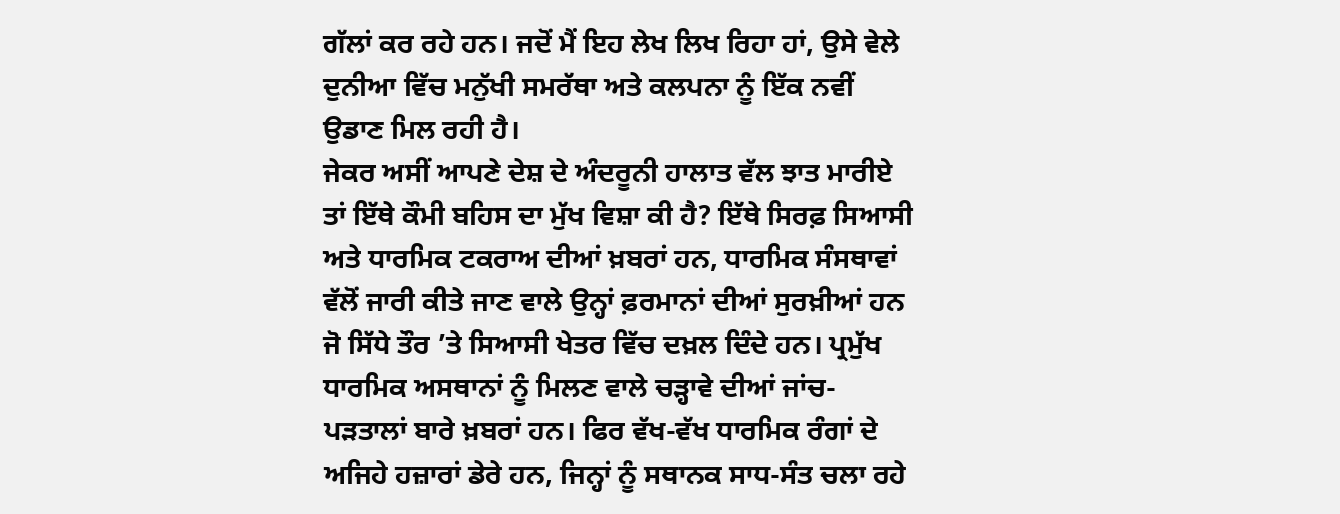ਗੱਲਾਂ ਕਰ ਰਹੇ ਹਨ। ਜਦੋਂ ਮੈਂ ਇਹ ਲੇਖ ਲਿਖ ਰਿਹਾ ਹਾਂ, ਉਸੇ ਵੇਲੇ ਦੁਨੀਆ ਵਿੱਚ ਮਨੁੱਖੀ ਸਮਰੱਥਾ ਅਤੇ ਕਲਪਨਾ ਨੂੰ ਇੱਕ ਨਵੀਂ ਉਡਾਣ ਮਿਲ ਰਹੀ ਹੈ।
ਜੇਕਰ ਅਸੀਂ ਆਪਣੇ ਦੇਸ਼ ਦੇ ਅੰਦਰੂਨੀ ਹਾਲਾਤ ਵੱਲ ਝਾਤ ਮਾਰੀਏ ਤਾਂ ਇੱਥੇ ਕੌਮੀ ਬਹਿਸ ਦਾ ਮੁੱਖ ਵਿਸ਼ਾ ਕੀ ਹੈ? ਇੱਥੇ ਸਿਰਫ਼ ਸਿਆਸੀ ਅਤੇ ਧਾਰਮਿਕ ਟਕਰਾਅ ਦੀਆਂ ਖ਼ਬਰਾਂ ਹਨ, ਧਾਰਮਿਕ ਸੰਸਥਾਵਾਂ ਵੱਲੋਂ ਜਾਰੀ ਕੀਤੇ ਜਾਣ ਵਾਲੇ ਉਨ੍ਹਾਂ ਫ਼ਰਮਾਨਾਂ ਦੀਆਂ ਸੁਰਖ਼ੀਆਂ ਹਨ ਜੋ ਸਿੱਧੇ ਤੌਰ ’ਤੇ ਸਿਆਸੀ ਖੇਤਰ ਵਿੱਚ ਦਖ਼ਲ ਦਿੰਦੇ ਹਨ। ਪ੍ਰਮੁੱਖ ਧਾਰਮਿਕ ਅਸਥਾਨਾਂ ਨੂੰ ਮਿਲਣ ਵਾਲੇ ਚੜ੍ਹਾਵੇ ਦੀਆਂ ਜਾਂਚ-ਪੜਤਾਲਾਂ ਬਾਰੇ ਖ਼ਬਰਾਂ ਹਨ। ਫਿਰ ਵੱਖ-ਵੱਖ ਧਾਰਮਿਕ ਰੰਗਾਂ ਦੇ ਅਜਿਹੇ ਹਜ਼ਾਰਾਂ ਡੇਰੇ ਹਨ, ਜਿਨ੍ਹਾਂ ਨੂੰ ਸਥਾਨਕ ਸਾਧ-ਸੰਤ ਚਲਾ ਰਹੇ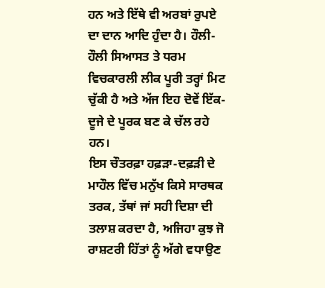ਹਨ ਅਤੇ ਇੱਥੇ ਵੀ ਅਰਬਾਂ ਰੁਪਏ ਦਾ ਦਾਨ ਆਦਿ ਹੁੰਦਾ ਹੈ। ਹੌਲੀ-ਹੌਲੀ ਸਿਆਸਤ ਤੇ ਧਰਮ ਵਿਚਕਾਰਲੀ ਲੀਕ ਪੂਰੀ ਤਰ੍ਹਾਂ ਮਿਟ ਚੁੱਕੀ ਹੈ ਅਤੇ ਅੱਜ ਇਹ ਦੋਵੇਂ ਇੱਕ-ਦੂਜੇ ਦੇ ਪੂਰਕ ਬਣ ਕੇ ਚੱਲ ਰਹੇ ਹਨ।
ਇਸ ਚੌਤਰਫ਼ਾ ਹਫ਼ੜਾ-ਦਫ਼ੜੀ ਦੇ ਮਾਹੌਲ ਵਿੱਚ ਮਨੁੱਖ ਕਿਸੇ ਸਾਰਥਕ ਤਰਕ, ਤੱਥਾਂ ਜਾਂ ਸਹੀ ਦਿਸ਼ਾ ਦੀ ਤਲਾਸ਼ ਕਰਦਾ ਹੈ, ਅਜਿਹਾ ਕੁਝ ਜੋ ਰਾਸ਼ਟਰੀ ਹਿੱਤਾਂ ਨੂੰ ਅੱਗੇ ਵਧਾਉਣ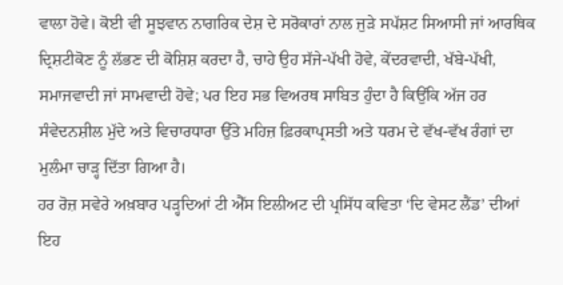ਵਾਲਾ ਹੋਵੇ। ਕੋਈ ਵੀ ਸੂਝਵਾਨ ਨਾਗਰਿਕ ਦੇਸ਼ ਦੇ ਸਰੋਕਾਰਾਂ ਨਾਲ ਜੁੜੇ ਸਪੱਸ਼ਟ ਸਿਆਸੀ ਜਾਂ ਆਰਥਿਕ ਦ੍ਰਿਸ਼ਟੀਕੋਣ ਨੂੰ ਲੱਭਣ ਦੀ ਕੋਸ਼ਿਸ਼ ਕਰਦਾ ਹੈ, ਚਾਹੇ ਉਹ ਸੱਜੇ-ਪੱਖੀ ਹੋਵੇ, ਕੇਂਦਰਵਾਦੀ, ਖੱਬੇ-ਪੱਖੀ, ਸਮਾਜਵਾਦੀ ਜਾਂ ਸਾਮਵਾਦੀ ਹੋਵੇ; ਪਰ ਇਹ ਸਭ ਵਿਅਰਥ ਸਾਬਿਤ ਹੁੰਦਾ ਹੈ ਕਿਉਂਕਿ ਅੱਜ ਹਰ ਸੰਵੇਦਨਸ਼ੀਲ ਮੁੱਦੇ ਅਤੇ ਵਿਚਾਰਧਾਰਾ ਉੱਤੇ ਮਹਿਜ਼ ਫ਼ਿਰਕਾਪ੍ਰਸਤੀ ਅਤੇ ਧਰਮ ਦੇ ਵੱਖ-ਵੱਖ ਰੰਗਾਂ ਦਾ ਮੁਲੰਮਾ ਚਾੜ੍ਹ ਦਿੱਤਾ ਗਿਆ ਹੈ।
ਹਰ ਰੋਜ਼ ਸਵੇਰੇ ਅਖ਼ਬਾਰ ਪੜ੍ਹਦਿਆਂ ਟੀ ਐੱਸ ਇਲੀਅਟ ਦੀ ਪ੍ਰਸਿੱਧ ਕਵਿਤਾ ‘ਦਿ ਵੇਸਟ ਲੈਂਡ’ ਦੀਆਂ ਇਹ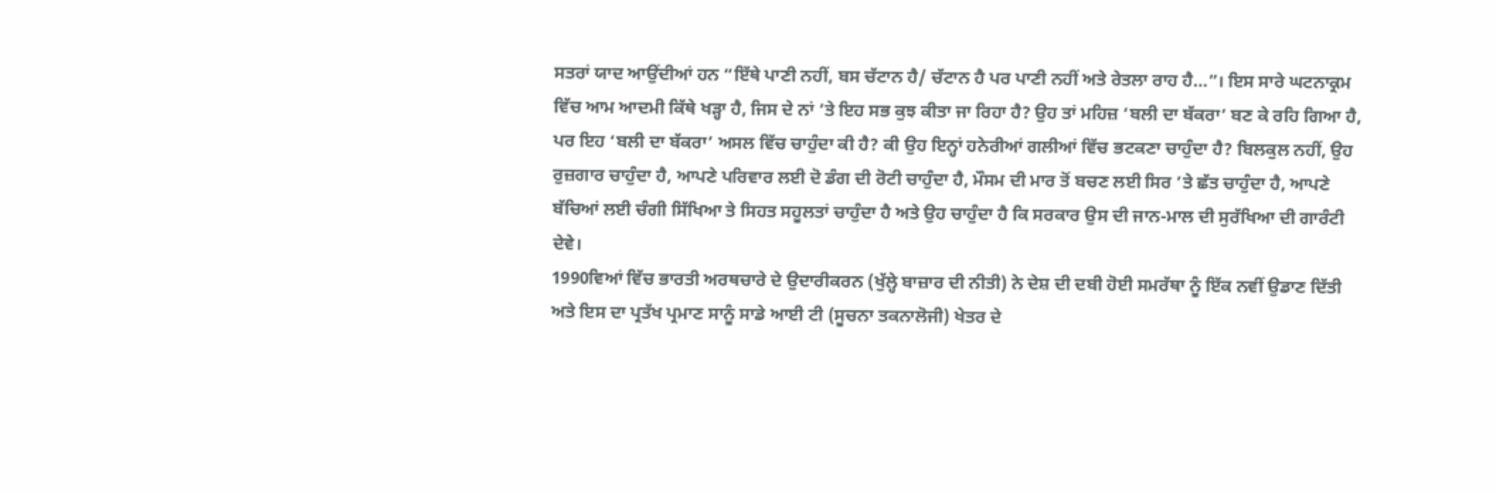ਸਤਰਾਂ ਯਾਦ ਆਉਂਦੀਆਂ ਹਨ “ਇੱਥੇ ਪਾਣੀ ਨਹੀਂ, ਬਸ ਚੱਟਾਨ ਹੈ/ ਚੱਟਾਨ ਹੈ ਪਰ ਪਾਣੀ ਨਹੀਂ ਅਤੇ ਰੇਤਲਾ ਰਾਹ ਹੈ…”। ਇਸ ਸਾਰੇ ਘਟਨਾਕ੍ਰਮ ਵਿੱਚ ਆਮ ਆਦਮੀ ਕਿੱਥੇ ਖੜ੍ਹਾ ਹੈ, ਜਿਸ ਦੇ ਨਾਂ ’ਤੇ ਇਹ ਸਭ ਕੁਝ ਕੀਤਾ ਜਾ ਰਿਹਾ ਹੈ? ਉਹ ਤਾਂ ਮਹਿਜ਼ ‘ਬਲੀ ਦਾ ਬੱਕਰਾ’ ਬਣ ਕੇ ਰਹਿ ਗਿਆ ਹੈ, ਪਰ ਇਹ ‘ਬਲੀ ਦਾ ਬੱਕਰਾ’ ਅਸਲ ਵਿੱਚ ਚਾਹੁੰਦਾ ਕੀ ਹੈ? ਕੀ ਉਹ ਇਨ੍ਹਾਂ ਹਨੇਰੀਆਂ ਗਲੀਆਂ ਵਿੱਚ ਭਟਕਣਾ ਚਾਹੁੰਦਾ ਹੈ? ਬਿਲਕੁਲ ਨਹੀਂ, ਉਹ ਰੁਜ਼ਗਾਰ ਚਾਹੁੰਦਾ ਹੈ, ਆਪਣੇ ਪਰਿਵਾਰ ਲਈ ਦੋ ਡੰਗ ਦੀ ਰੋਟੀ ਚਾਹੁੰਦਾ ਹੈ, ਮੌਸਮ ਦੀ ਮਾਰ ਤੋਂ ਬਚਣ ਲਈ ਸਿਰ ’ਤੇ ਛੱਤ ਚਾਹੁੰਦਾ ਹੈ, ਆਪਣੇ ਬੱਚਿਆਂ ਲਈ ਚੰਗੀ ਸਿੱਖਿਆ ਤੇ ਸਿਹਤ ਸਹੂਲਤਾਂ ਚਾਹੁੰਦਾ ਹੈ ਅਤੇ ਉਹ ਚਾਹੁੰਦਾ ਹੈ ਕਿ ਸਰਕਾਰ ਉਸ ਦੀ ਜਾਨ-ਮਾਲ ਦੀ ਸੁਰੱਖਿਆ ਦੀ ਗਾਰੰਟੀ ਦੇਵੇ।
1990ਵਿਆਂ ਵਿੱਚ ਭਾਰਤੀ ਅਰਥਚਾਰੇ ਦੇ ਉਦਾਰੀਕਰਨ (ਖੁੱਲ੍ਹੇ ਬਾਜ਼ਾਰ ਦੀ ਨੀਤੀ) ਨੇ ਦੇਸ਼ ਦੀ ਦਬੀ ਹੋਈ ਸਮਰੱਥਾ ਨੂੰ ਇੱਕ ਨਵੀਂ ਉਡਾਣ ਦਿੱਤੀ ਅਤੇ ਇਸ ਦਾ ਪ੍ਰਤੱਖ ਪ੍ਰਮਾਣ ਸਾਨੂੰ ਸਾਡੇ ਆਈ ਟੀ (ਸੂਚਨਾ ਤਕਨਾਲੋਜੀ) ਖੇਤਰ ਦੇ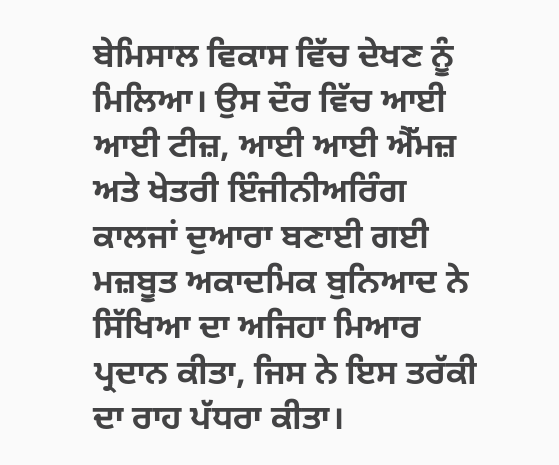ਬੇਮਿਸਾਲ ਵਿਕਾਸ ਵਿੱਚ ਦੇਖਣ ਨੂੰ ਮਿਲਿਆ। ਉਸ ਦੌਰ ਵਿੱਚ ਆਈ ਆਈ ਟੀਜ਼, ਆਈ ਆਈ ਐੱਮਜ਼ ਅਤੇ ਖੇਤਰੀ ਇੰਜੀਨੀਅਰਿੰਗ ਕਾਲਜਾਂ ਦੁਆਰਾ ਬਣਾਈ ਗਈ ਮਜ਼ਬੂਤ ਅਕਾਦਮਿਕ ਬੁਨਿਆਦ ਨੇ ਸਿੱਖਿਆ ਦਾ ਅਜਿਹਾ ਮਿਆਰ ਪ੍ਰਦਾਨ ਕੀਤਾ, ਜਿਸ ਨੇ ਇਸ ਤਰੱਕੀ ਦਾ ਰਾਹ ਪੱਧਰਾ ਕੀਤਾ।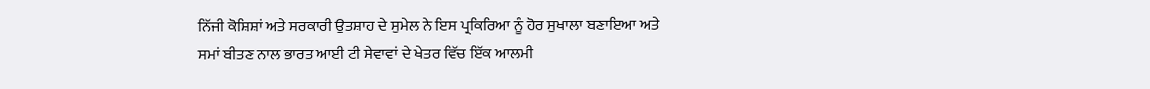ਨਿੱਜੀ ਕੋਸ਼ਿਸ਼ਾਂ ਅਤੇ ਸਰਕਾਰੀ ਉਤਸ਼ਾਹ ਦੇ ਸੁਮੇਲ ਨੇ ਇਸ ਪ੍ਰਕਿਰਿਆ ਨੂੰ ਹੋਰ ਸੁਖਾਲਾ ਬਣਾਇਆ ਅਤੇ ਸਮਾਂ ਬੀਤਣ ਨਾਲ ਭਾਰਤ ਆਈ ਟੀ ਸੇਵਾਵਾਂ ਦੇ ਖੇਤਰ ਵਿੱਚ ਇੱਕ ਆਲਮੀ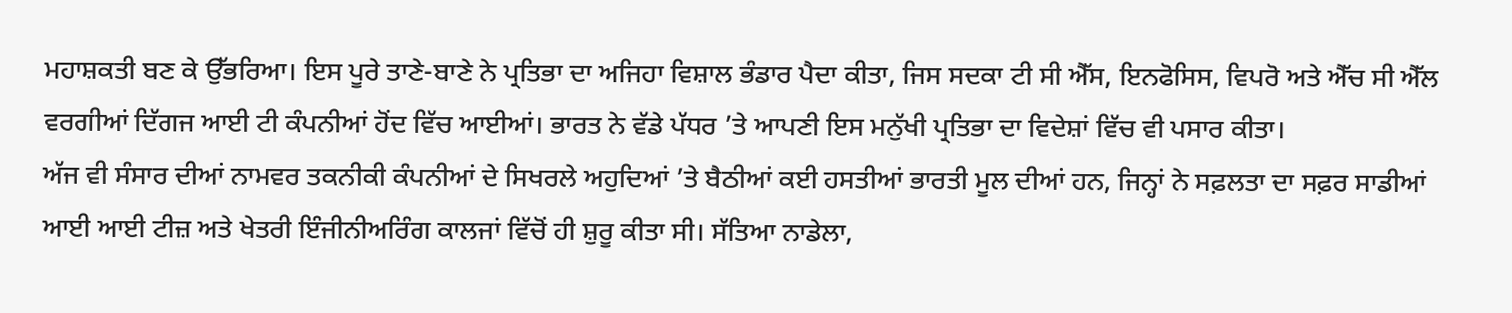ਮਹਾਸ਼ਕਤੀ ਬਣ ਕੇ ਉੱਭਰਿਆ। ਇਸ ਪੂਰੇ ਤਾਣੇ-ਬਾਣੇ ਨੇ ਪ੍ਰਤਿਭਾ ਦਾ ਅਜਿਹਾ ਵਿਸ਼ਾਲ ਭੰਡਾਰ ਪੈਦਾ ਕੀਤਾ, ਜਿਸ ਸਦਕਾ ਟੀ ਸੀ ਐੱਸ, ਇਨਫੋਸਿਸ, ਵਿਪਰੋ ਅਤੇ ਐੱਚ ਸੀ ਐੱਲ ਵਰਗੀਆਂ ਦਿੱਗਜ ਆਈ ਟੀ ਕੰਪਨੀਆਂ ਹੋਂਦ ਵਿੱਚ ਆਈਆਂ। ਭਾਰਤ ਨੇ ਵੱਡੇ ਪੱਧਰ ’ਤੇ ਆਪਣੀ ਇਸ ਮਨੁੱਖੀ ਪ੍ਰਤਿਭਾ ਦਾ ਵਿਦੇਸ਼ਾਂ ਵਿੱਚ ਵੀ ਪਸਾਰ ਕੀਤਾ।
ਅੱਜ ਵੀ ਸੰਸਾਰ ਦੀਆਂ ਨਾਮਵਰ ਤਕਨੀਕੀ ਕੰਪਨੀਆਂ ਦੇ ਸਿਖਰਲੇ ਅਹੁਦਿਆਂ ’ਤੇ ਬੈਠੀਆਂ ਕਈ ਹਸਤੀਆਂ ਭਾਰਤੀ ਮੂਲ ਦੀਆਂ ਹਨ, ਜਿਨ੍ਹਾਂ ਨੇ ਸਫ਼ਲਤਾ ਦਾ ਸਫ਼ਰ ਸਾਡੀਆਂ ਆਈ ਆਈ ਟੀਜ਼ ਅਤੇ ਖੇਤਰੀ ਇੰਜੀਨੀਅਰਿੰਗ ਕਾਲਜਾਂ ਵਿੱਚੋਂ ਹੀ ਸ਼ੁਰੂ ਕੀਤਾ ਸੀ। ਸੱਤਿਆ ਨਾਡੇਲਾ,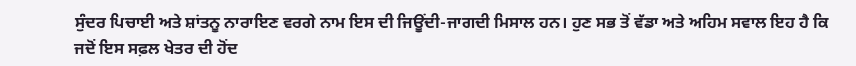ਸੁੰਦਰ ਪਿਚਾਈ ਅਤੇ ਸ਼ਾਂਤਨੂ ਨਾਰਾਇਣ ਵਰਗੇ ਨਾਮ ਇਸ ਦੀ ਜਿਊਂਦੀ-ਜਾਗਦੀ ਮਿਸਾਲ ਹਨ। ਹੁਣ ਸਭ ਤੋਂ ਵੱਡਾ ਅਤੇ ਅਹਿਮ ਸਵਾਲ ਇਹ ਹੈ ਕਿ ਜਦੋਂ ਇਸ ਸਫ਼ਲ ਖੇਤਰ ਦੀ ਹੋਂਦ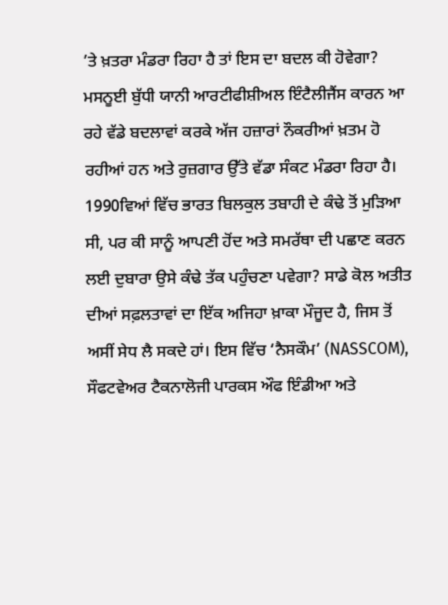’ਤੇ ਖ਼ਤਰਾ ਮੰਡਰਾ ਰਿਹਾ ਹੈ ਤਾਂ ਇਸ ਦਾ ਬਦਲ ਕੀ ਹੋਵੇਗਾ? ਮਸਨੂਈ ਬੁੱਧੀ ਯਾਨੀ ਆਰਟੀਫੀਸ਼ੀਅਲ ਇੰਟੈਲੀਜੈਂਸ ਕਾਰਨ ਆ ਰਹੇ ਵੱਡੇ ਬਦਲਾਵਾਂ ਕਰਕੇ ਅੱਜ ਹਜ਼ਾਰਾਂ ਨੌਕਰੀਆਂ ਖ਼ਤਮ ਹੋ ਰਹੀਆਂ ਹਨ ਅਤੇ ਰੁਜ਼ਗਾਰ ਉੱਤੇ ਵੱਡਾ ਸੰਕਟ ਮੰਡਰਾ ਰਿਹਾ ਹੈ। 1990ਵਿਆਂ ਵਿੱਚ ਭਾਰਤ ਬਿਲਕੁਲ ਤਬਾਹੀ ਦੇ ਕੰਢੇ ਤੋਂ ਮੁੜਿਆ ਸੀ, ਪਰ ਕੀ ਸਾਨੂੰ ਆਪਣੀ ਹੋਂਦ ਅਤੇ ਸਮਰੱਥਾ ਦੀ ਪਛਾਣ ਕਰਨ ਲਈ ਦੁਬਾਰਾ ਉਸੇ ਕੰਢੇ ਤੱਕ ਪਹੁੰਚਣਾ ਪਵੇਗਾ? ਸਾਡੇ ਕੋਲ ਅਤੀਤ ਦੀਆਂ ਸਫ਼ਲਤਾਵਾਂ ਦਾ ਇੱਕ ਅਜਿਹਾ ਖ਼ਾਕਾ ਮੌਜੂਦ ਹੈ, ਜਿਸ ਤੋਂ ਅਸੀਂ ਸੇਧ ਲੈ ਸਕਦੇ ਹਾਂ। ਇਸ ਵਿੱਚ ‘ਨੈਸਕੌਮ’ (NASSCOM), ਸੌਫਟਵੇਅਰ ਟੈਕਨਾਲੋਜੀ ਪਾਰਕਸ ਔਫ ਇੰਡੀਆ ਅਤੇ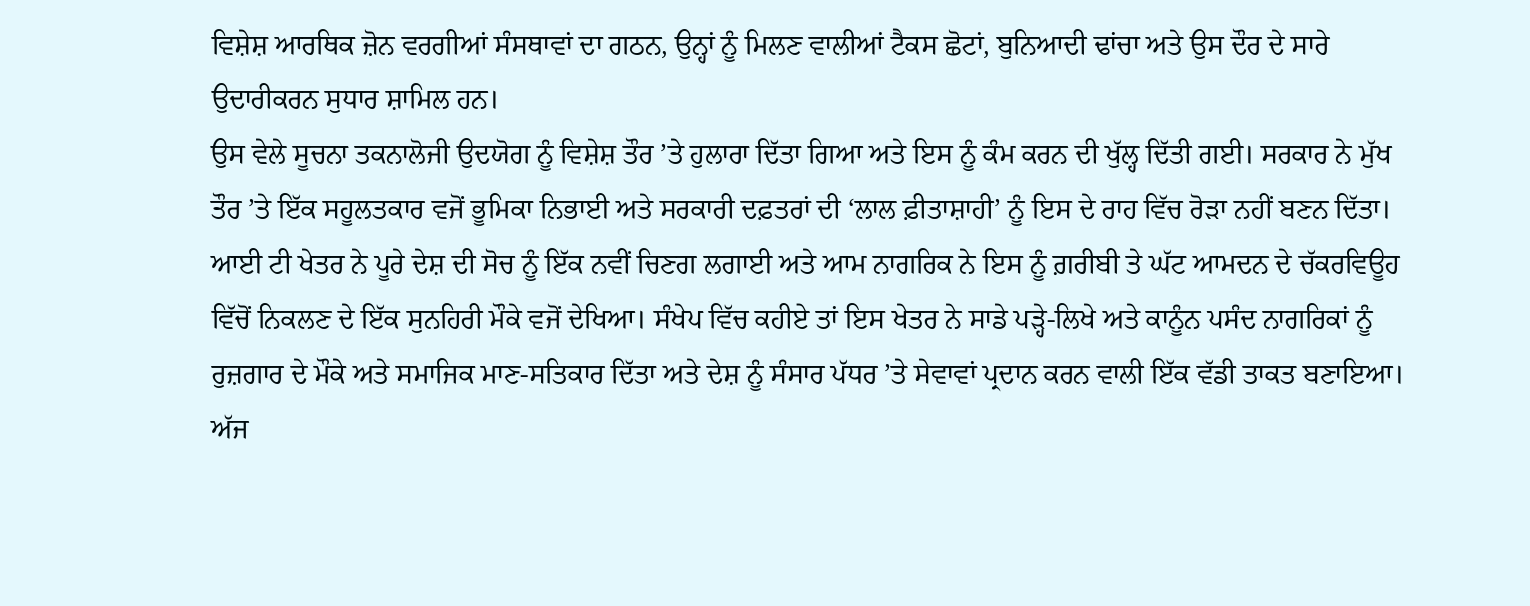ਵਿਸ਼ੇਸ਼ ਆਰਥਿਕ ਜ਼ੋਨ ਵਰਗੀਆਂ ਸੰਸਥਾਵਾਂ ਦਾ ਗਠਨ, ਉਨ੍ਹਾਂ ਨੂੰ ਮਿਲਣ ਵਾਲੀਆਂ ਟੈਕਸ ਛੋਟਾਂ, ਬੁਨਿਆਦੀ ਢਾਂਚਾ ਅਤੇ ਉਸ ਦੌਰ ਦੇ ਸਾਰੇ ਉਦਾਰੀਕਰਨ ਸੁਧਾਰ ਸ਼ਾਮਿਲ ਹਨ।
ਉਸ ਵੇਲੇ ਸੂਚਨਾ ਤਕਨਾਲੋਜੀ ਉਦਯੋਗ ਨੂੰ ਵਿਸ਼ੇਸ਼ ਤੌਰ ’ਤੇ ਹੁਲਾਰਾ ਦਿੱਤਾ ਗਿਆ ਅਤੇ ਇਸ ਨੂੰ ਕੰਮ ਕਰਨ ਦੀ ਖੁੱਲ੍ਹ ਦਿੱਤੀ ਗਈ। ਸਰਕਾਰ ਨੇ ਮੁੱਖ ਤੌਰ ’ਤੇ ਇੱਕ ਸਹੂਲਤਕਾਰ ਵਜੋਂ ਭੂਮਿਕਾ ਨਿਭਾਈ ਅਤੇ ਸਰਕਾਰੀ ਦਫ਼ਤਰਾਂ ਦੀ ‘ਲਾਲ ਫ਼ੀਤਾਸ਼ਾਹੀ’ ਨੂੰ ਇਸ ਦੇ ਰਾਹ ਵਿੱਚ ਰੋੜਾ ਨਹੀਂ ਬਣਨ ਦਿੱਤਾ। ਆਈ ਟੀ ਖੇਤਰ ਨੇ ਪੂਰੇ ਦੇਸ਼ ਦੀ ਸੋਚ ਨੂੰ ਇੱਕ ਨਵੀਂ ਚਿਣਗ ਲਗਾਈ ਅਤੇ ਆਮ ਨਾਗਰਿਕ ਨੇ ਇਸ ਨੂੰ ਗ਼ਰੀਬੀ ਤੇ ਘੱਟ ਆਮਦਨ ਦੇ ਚੱਕਰਵਿਊਹ ਵਿੱਚੋਂ ਨਿਕਲਣ ਦੇ ਇੱਕ ਸੁਨਹਿਰੀ ਮੌਕੇ ਵਜੋਂ ਦੇਖਿਆ। ਸੰਖੇਪ ਵਿੱਚ ਕਹੀਏ ਤਾਂ ਇਸ ਖੇਤਰ ਨੇ ਸਾਡੇ ਪੜ੍ਹੇ-ਲਿਖੇ ਅਤੇ ਕਾਨੂੰਨ ਪਸੰਦ ਨਾਗਰਿਕਾਂ ਨੂੰ ਰੁਜ਼ਗਾਰ ਦੇ ਮੌਕੇ ਅਤੇ ਸਮਾਜਿਕ ਮਾਣ-ਸਤਿਕਾਰ ਦਿੱਤਾ ਅਤੇ ਦੇਸ਼ ਨੂੰ ਸੰਸਾਰ ਪੱਧਰ ’ਤੇ ਸੇਵਾਵਾਂ ਪ੍ਰਦਾਨ ਕਰਨ ਵਾਲੀ ਇੱਕ ਵੱਡੀ ਤਾਕਤ ਬਣਾਇਆ।
ਅੱਜ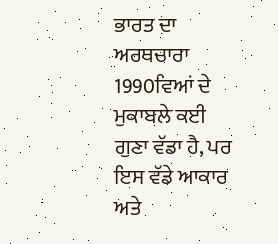ਭਾਰਤ ਦਾ ਅਰਥਚਾਰਾ 1990ਵਿਆਂ ਦੇ ਮੁਕਾਬਲੇ ਕਈ ਗੁਣਾ ਵੱਡਾ ਹੈ, ਪਰ ਇਸ ਵੱਡੇ ਆਕਾਰ ਅਤੇ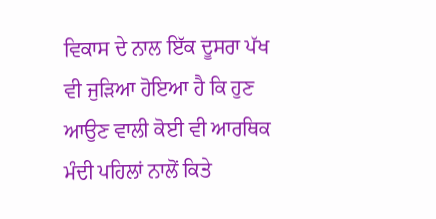ਵਿਕਾਸ ਦੇ ਨਾਲ ਇੱਕ ਦੂਸਰਾ ਪੱਖ ਵੀ ਜੁੜਿਆ ਹੋਇਆ ਹੈ ਕਿ ਹੁਣ ਆਉਣ ਵਾਲੀ ਕੋਈ ਵੀ ਆਰਥਿਕ ਮੰਦੀ ਪਹਿਲਾਂ ਨਾਲੋਂ ਕਿਤੇ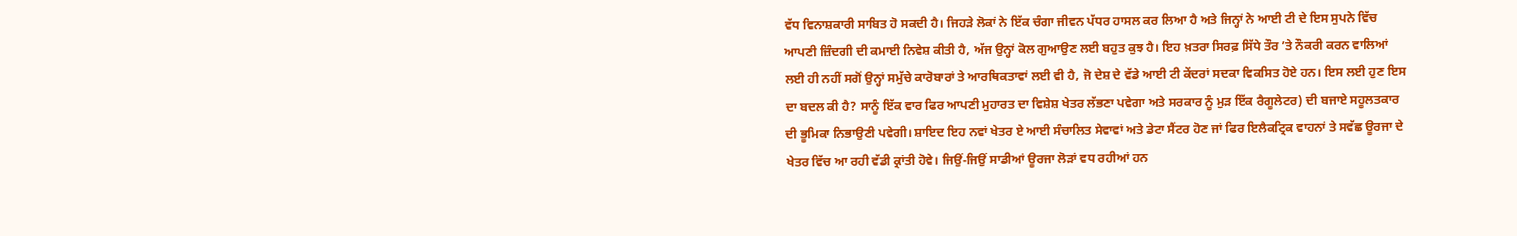ਵੱਧ ਵਿਨਾਸ਼ਕਾਰੀ ਸਾਬਿਤ ਹੋ ਸਕਦੀ ਹੈ। ਜਿਹੜੇ ਲੋਕਾਂ ਨੇ ਇੱਕ ਚੰਗਾ ਜੀਵਨ ਪੱਧਰ ਹਾਸਲ ਕਰ ਲਿਆ ਹੈ ਅਤੇ ਜਿਨ੍ਹਾਂ ਨੇ ਆਈ ਟੀ ਦੇ ਇਸ ਸੁਪਨੇ ਵਿੱਚ ਆਪਣੀ ਜ਼ਿੰਦਗੀ ਦੀ ਕਮਾਈ ਨਿਵੇਸ਼ ਕੀਤੀ ਹੈ, ਅੱਜ ਉਨ੍ਹਾਂ ਕੋਲ ਗੁਆਉਣ ਲਈ ਬਹੁਤ ਕੁਝ ਹੈ। ਇਹ ਖ਼ਤਰਾ ਸਿਰਫ਼ ਸਿੱਧੇ ਤੌਰ ’ਤੇ ਨੌਕਰੀ ਕਰਨ ਵਾਲਿਆਂ ਲਈ ਹੀ ਨਹੀਂ ਸਗੋਂ ਉਨ੍ਹਾਂ ਸਮੁੱਚੇ ਕਾਰੋਬਾਰਾਂ ਤੇ ਆਰਥਿਕਤਾਵਾਂ ਲਈ ਵੀ ਹੈ, ਜੋ ਦੇਸ਼ ਦੇ ਵੱਡੇ ਆਈ ਟੀ ਕੇਂਦਰਾਂ ਸਦਕਾ ਵਿਕਸਿਤ ਹੋਏ ਹਨ। ਇਸ ਲਈ ਹੁਣ ਇਸ ਦਾ ਬਦਲ ਕੀ ਹੈ? ਸਾਨੂੰ ਇੱਕ ਵਾਰ ਫਿਰ ਆਪਣੀ ਮੁਹਾਰਤ ਦਾ ਵਿਸ਼ੇਸ਼ ਖੇਤਰ ਲੱਭਣਾ ਪਵੇਗਾ ਅਤੇ ਸਰਕਾਰ ਨੂੰ ਮੁੜ ਇੱਕ ਰੈਗੂਲੇਟਰ) ਦੀ ਬਜਾਏ ਸਹੂਲਤਕਾਰ ਦੀ ਭੂਮਿਕਾ ਨਿਭਾਉਣੀ ਪਵੇਗੀ। ਸ਼ਾਇਦ ਇਹ ਨਵਾਂ ਖੇਤਰ ਏ ਆਈ ਸੰਚਾਲਿਤ ਸੇਵਾਵਾਂ ਅਤੇ ਡੇਟਾ ਸੈਂਟਰ ਹੋਣ ਜਾਂ ਫਿਰ ਇਲੈਕਟ੍ਰਿਕ ਵਾਹਨਾਂ ਤੇ ਸਵੱਛ ਊਰਜਾ ਦੇ ਖੇਤਰ ਵਿੱਚ ਆ ਰਹੀ ਵੱਡੀ ਕ੍ਰਾਂਤੀ ਹੋਵੇ। ਜਿਉਂ-ਜਿਉਂ ਸਾਡੀਆਂ ਊਰਜਾ ਲੋੜਾਂ ਵਧ ਰਹੀਆਂ ਹਨ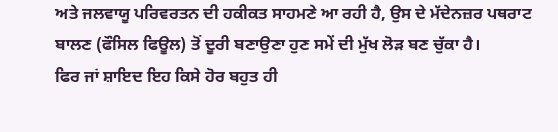ਅਤੇ ਜਲਵਾਯੂ ਪਰਿਵਰਤਨ ਦੀ ਹਕੀਕਤ ਸਾਹਮਣੇ ਆ ਰਹੀ ਹੈ, ਉਸ ਦੇ ਮੱਦੇਨਜ਼ਰ ਪਥਰਾਟ ਬਾਲਣ (ਫੌਸਿਲ ਫਿਊਲ) ਤੋਂ ਦੂਰੀ ਬਣਾਉਣਾ ਹੁਣ ਸਮੇਂ ਦੀ ਮੁੱਖ ਲੋੜ ਬਣ ਚੁੱਕਾ ਹੈ।
ਫਿਰ ਜਾਂ ਸ਼ਾਇਦ ਇਹ ਕਿਸੇ ਹੋਰ ਬਹੁਤ ਹੀ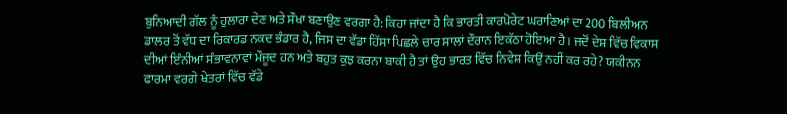ਬੁਨਿਆਦੀ ਗੱਲ ਨੂੰ ਹੁਲਾਰਾ ਦੇਣ ਅਤੇ ਸੌਖਾ ਬਣਾਉਣ ਵਰਗਾ ਹੈ: ਕਿਹਾ ਜਾਂਦਾ ਹੈ ਕਿ ਭਾਰਤੀ ਕਾਰਪੋਰੇਟ ਘਰਾਣਿਆਂ ਦਾ 200 ਬਿਲੀਅਨ ਡਾਲਰ ਤੋਂ ਵੱਧ ਦਾ ਰਿਕਾਰਡ ਨਕਦ ਭੰਡਾਰ ਹੈ, ਜਿਸ ਦਾ ਵੱਡਾ ਹਿੱਸਾ ਪਿਛਲੇ ਚਾਰ ਸਾਲਾਂ ਦੌਰਾਨ ਇਕੱਠਾ ਹੋਇਆ ਹੈ। ਜਦੋਂ ਦੇਸ਼ ਵਿੱਚ ਵਿਕਾਸ ਦੀਆਂ ਇੰਨੀਆਂ ਸੰਭਾਵਨਾਵਾਂ ਮੌਜੂਦ ਹਨ ਅਤੇ ਬਹੁਤ ਕੁਝ ਕਰਨਾ ਬਾਕੀ ਹੈ ਤਾਂ ਉਹ ਭਾਰਤ ਵਿੱਚ ਨਿਵੇਸ਼ ਕਿਉਂ ਨਹੀਂ ਕਰ ਰਹੇ? ਯਕੀਨਨ ਫਾਰਮਾ ਵਰਗੇ ਖੇਤਰਾਂ ਵਿੱਚ ਵੱਡੇ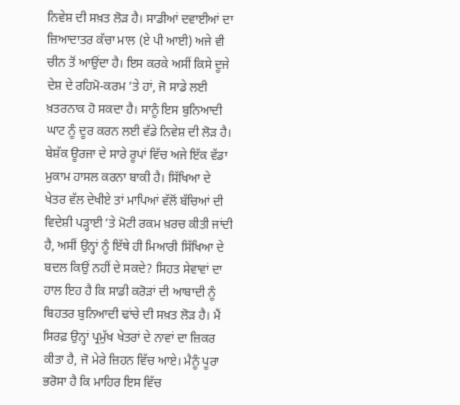ਨਿਵੇਸ਼ ਦੀ ਸਖ਼ਤ ਲੋੜ ਹੈ। ਸਾਡੀਆਂ ਦਵਾਈਆਂ ਦਾ ਜ਼ਿਆਦਾਤਰ ਕੱਚਾ ਮਾਲ (ਏ ਪੀ ਆਈ) ਅਜੇ ਵੀ ਚੀਨ ਤੋਂ ਆਉਂਦਾ ਹੈ। ਇਸ ਕਰਕੇ ਅਸੀਂ ਕਿਸੇ ਦੂਜੇ ਦੇਸ਼ ਦੇ ਰਹਿਮੋ-ਕਰਮ ’ਤੇ ਹਾਂ, ਜੋ ਸਾਡੇ ਲਈ ਖ਼ਤਰਨਾਕ ਹੋ ਸਕਦਾ ਹੈ। ਸਾਨੂੰ ਇਸ ਬੁਨਿਆਦੀ ਘਾਟ ਨੂੰ ਦੂਰ ਕਰਨ ਲਈ ਵੱਡੇ ਨਿਵੇਸ਼ ਦੀ ਲੋੜ ਹੈ।
ਬੇਸ਼ੱਕ ਊਰਜਾ ਦੇ ਸਾਰੇ ਰੂਪਾਂ ਵਿੱਚ ਅਜੇ ਇੱਕ ਵੱਡਾ ਮੁਕਾਮ ਹਾਸਲ ਕਰਨਾ ਬਾਕੀ ਹੈ। ਸਿੱਖਿਆ ਦੇ ਖੇਤਰ ਵੱਲ ਦੇਖੀਏ ਤਾਂ ਮਾਪਿਆਂ ਵੱਲੋਂ ਬੱਚਿਆਂ ਦੀ ਵਿਦੇਸ਼ੀ ਪੜ੍ਹਾਈ ’ਤੇ ਮੋਟੀ ਰਕਮ ਖ਼ਰਚ ਕੀਤੀ ਜਾਂਦੀ ਹੈ, ਅਸੀਂ ਉਨ੍ਹਾਂ ਨੂੰ ਇੱਥੇ ਹੀ ਮਿਆਰੀ ਸਿੱਖਿਆ ਦੇ ਬਦਲ ਕਿਉਂ ਨਹੀਂ ਦੇ ਸਕਦੇ? ਸਿਹਤ ਸੇਵਾਵਾਂ ਦਾ ਹਾਲ ਇਹ ਹੈ ਕਿ ਸਾਡੀ ਕਰੋੜਾਂ ਦੀ ਆਬਾਦੀ ਨੂੰ ਬਿਹਤਰ ਬੁਨਿਆਦੀ ਢਾਂਚੇ ਦੀ ਸਖ਼ਤ ਲੋੜ ਹੈ। ਮੈਂ ਸਿਰਫ਼ ਉਨ੍ਹਾਂ ਪ੍ਰਮੁੱਖ ਖੇਤਰਾਂ ਦੇ ਨਾਵਾਂ ਦਾ ਜ਼ਿਕਰ ਕੀਤਾ ਹੈ, ਜੋ ਮੇਰੇ ਜ਼ਿਹਨ ਵਿੱਚ ਆਏ। ਮੈਨੂੰ ਪੂਰਾ ਭਰੋਸਾ ਹੈ ਕਿ ਮਾਹਿਰ ਇਸ ਵਿੱਚ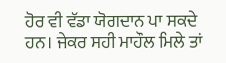ਹੋਰ ਵੀ ਵੱਡਾ ਯੋਗਦਾਨ ਪਾ ਸਕਦੇ ਹਨ। ਜੇਕਰ ਸਹੀ ਮਾਹੌਲ ਮਿਲੇ ਤਾਂ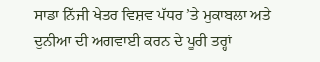ਸਾਡਾ ਨਿੱਜੀ ਖੇਤਰ ਵਿਸ਼ਵ ਪੱਧਰ ’ਤੇ ਮੁਕਾਬਲਾ ਅਤੇ ਦੁਨੀਆ ਦੀ ਅਗਵਾਈ ਕਰਨ ਦੇ ਪੂਰੀ ਤਰ੍ਹਾਂ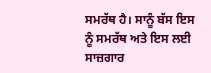ਸਮਰੱਥ ਹੈ। ਸਾਨੂੰ ਬੱਸ ਇਸ ਨੂੰ ਸਮਰੱਥ ਅਤੇ ਇਸ ਲਈ ਸਾਜ਼ਗਾਰ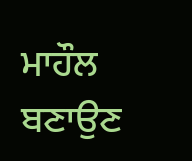ਮਾਹੌਲ ਬਣਾਉਣ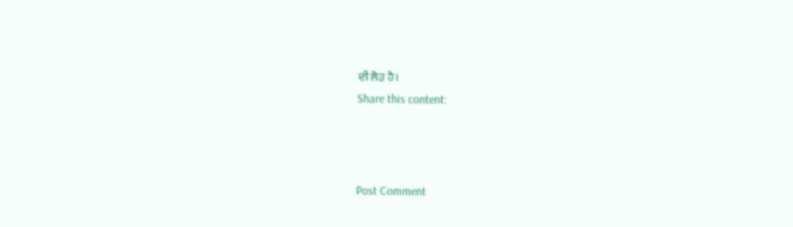ਦੀ ਲੋੜ ਹੈ।
Share this content:



Post Comment